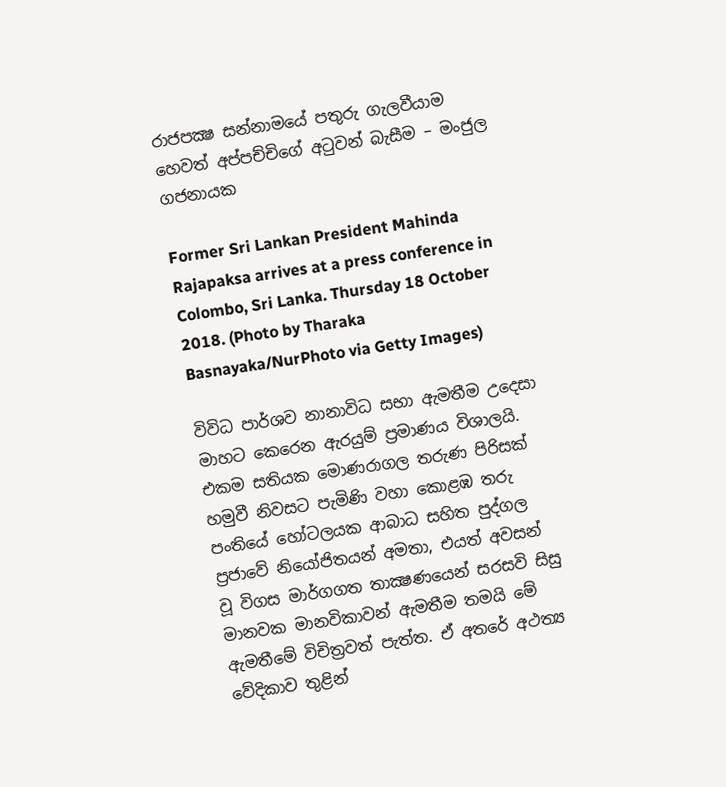රාජපක්‍ෂ සන්නාමයේ පතුරු ගැලවීයාම හෙවත් අප්පච්චිගේ අටුවන් බැසීම – මංජුල ගජනායක

Former Sri Lankan President Mahinda Rajapaksa arrives at a press conference in Colombo, Sri Lanka. Thursday 18 October 2018. (Photo by Tharaka Basnayaka/NurPhoto via Getty Images)

විවිධ පාර්ශව නානාවිධ සභා ඇමතීම උදෙසා මාහට කෙරෙන ඇරයුම් ප්‍රමාණය විශාලයි. එකම සතියක මොණරාගල තරුණ පිරිසක් හමුවී නිවසට පැමිණි වහා කොළඹ තරු පංතියේ හෝටලයක ආබාධ සහිත පුද්ගල ප්‍රජාවේ නියෝජිතයන් අමතා, එයත් අවසන් වූ විගස මාර්ගගත තාක්‍ෂණයෙන් සරසවි සිසු මානවක මානවිකාවන් ඇමතීම තමයි මේ ඇමතීමේ විචිත්‍රවත් පැත්ත. ඒ අතරේ අථත්‍ය වේදිකාව තුළින්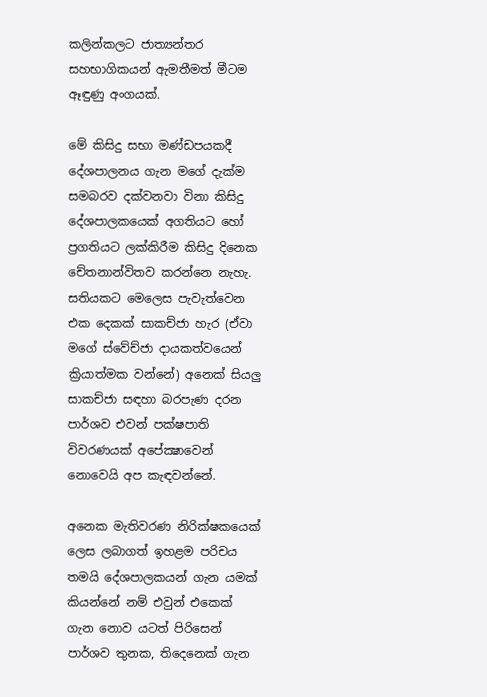කලින්කලට ජාත්‍යන්තර සහභාගිකයන් ඇමතීමත් මීටම ඈඳුණු අංගයක්.

මේ කිසිදු සභා මණ්ඩපයකදී දේශපාලනය ගැන මගේ දැක්ම සමබරව දක්වනවා විනා කිසිදු දේශපාලකයෙක් අගතියට හෝ ප්‍රගතියට ලක්කිරීම කිසිදු දිනෙක චේතනාන්විතව කරන්නෙ නැහැ. සතියකට මෙලෙස පැවැත්වෙන එක දෙකක් සාකච්ජා හැර (ඒවා මගේ ස්වේච්ජා දායකත්වයෙන් ක්‍රියාත්මක වන්නේ) අනෙක් සියලු සාකච්ජා සඳහා බරපැණ දරන පාර්ශව එවන් පක්ෂපාති විවරණයක් අපේක්‍ෂාවෙන් නොවෙයි අප කැඳවන්නේ.

අනෙක මැතිවරණ නිරික්ෂකයෙක් ලෙස ලබාගත් ඉහළම පරිචය තමයි දේශපාලකයන් ගැන යමක් කියන්නේ නම් එවුන් එකෙක් ගැන නොව යටත් පිරිසෙන් පාර්ශව තුනක, තිදෙනෙක් ගැන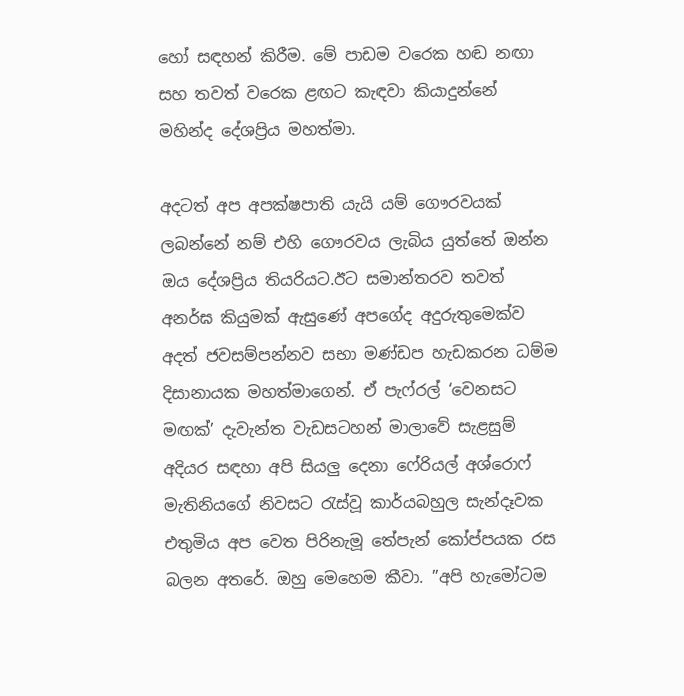හෝ සඳහන් කිරීම. මේ පාඩම වරෙක හඬ නඟා සහ තවත් වරෙක ළඟට කැඳවා කියාදුන්නේ මහින්ද දේශප්‍රිය මහත්මා.

අදටත් අප අපක්ෂපාති යැයි යම් ගෞරවයක් ලබන්නේ නම් එහි ගෞරවය ලැබිය යුත්තේ ඔන්න ඔය දේශප්‍රිය තියරියට.ඊට සමාන්තරව තවත් අනර්ඝ කියුමක් ඇසුණේ අපගේද අදුරුතුමෙක්ව අදත් ජවසම්පන්නව සභා මණ්ඩප හැඩකරන ධම්ම දිසානායක මහත්මාගෙන්. ඒ පැෆ්රල් ‘වෙනසට මඟක්’ දැවැන්ත වැඩසටහන් මාලාවේ සැළසුම් අදියර සඳහා අපි සියලු දෙනා ෆේරියල් අශ්රොෆ් මැතිනියගේ නිවසට රැස්වූ කාර්යබහුල සැන්දෑවක එතුමිය අප වෙත පිරිනැමූ තේපැන් කෝප්පයක රස බලන අතරේ. ඔහු මෙහෙම කීවා. ”අපි හැමෝටම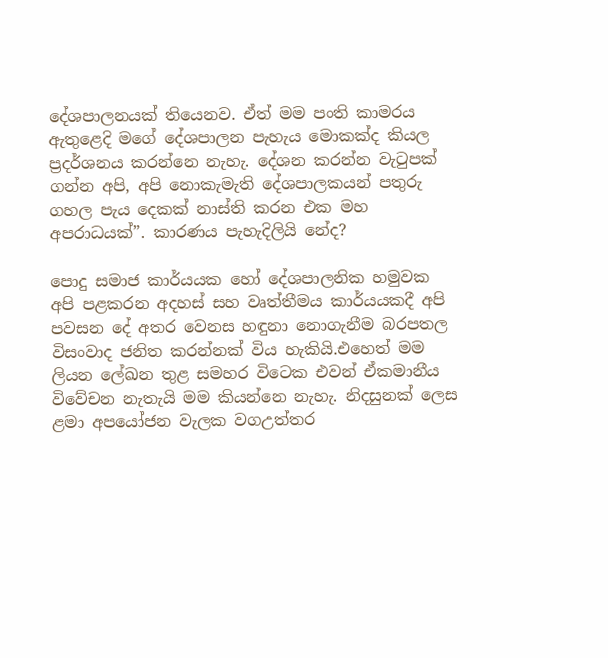දේශපාලනයක් තියෙනව. ඒත් මම පංති කාමරය ඇතුළෙදි මගේ දේශපාලන පැහැය මොකක්ද කියල ප්‍රදර්ශනය කරන්නෙ නැහැ. දේශන කරන්න වැටුපක් ගන්න අපි, අපි නොකැමැති දේශපාලකයන් පතුරු ගහල පැය දෙකක් නාස්ති කරන එක මහ අපරාධයක්”. කාරණය පැහැදිලියි නේද?

පොදු සමාජ කාර්යයක හෝ දේශපාලනික හමුවක අපි පළකරන අදහස් සහ වෘත්තීමය කාර්යයකදී අපි පවසන දේ අතර වෙනස හඳුනා නොගැනීම බරපතල විසංවාද ජනිත කරන්නක් විය හැකියි.එහෙත් මම ලියන ලේඛන තුළ සමහර විටෙක එවන් ඒකමානීය විවේචන නැතැයි මම කියන්නෙ නැහැ. නිදසුනක් ලෙස ළමා අපයෝජන වැලක වගඋත්තර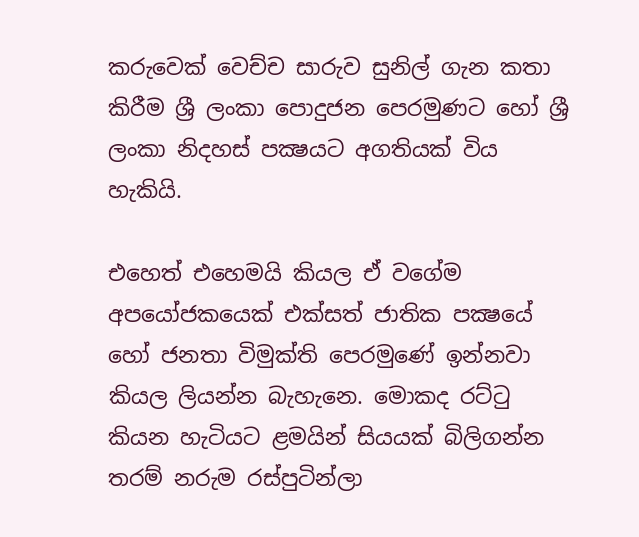කරුවෙක් වෙච්ච සාරුව සුනිල් ගැන කතා කිරීම ශ්‍රී ලංකා පොදුජන පෙරමුණට හෝ ශ්‍රී ලංකා නිදහස් පක්‍ෂයට අගතියක් විය හැකියි.

එහෙත් එහෙමයි කියල ඒ වගේම අපයෝජකයෙක් එක්සත් ජාතික පක්‍ෂයේ හෝ ජනතා විමුක්ති පෙරමුණේ ඉන්නවා කියල ලියන්න බැහැනෙ. මොකද රට්ටු කියන හැටියට ළමයින් සියයක් බිලිගන්න තරම් නරුම රස්පුටින්ලා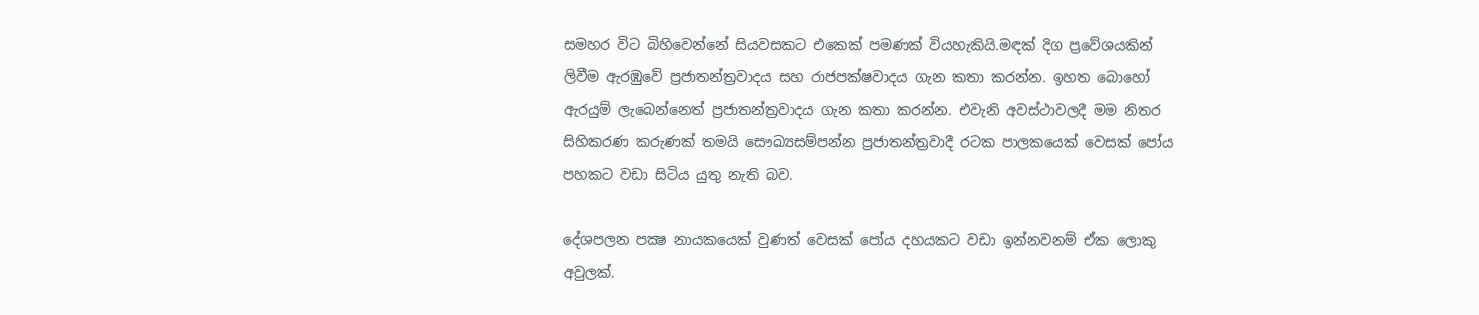සමහර විට බිහිවෙන්නේ සියවසකට එකෙක් පමණක් වියහැකියි.මඳක් දිග ප්‍රවේශයකින් ලිවීම ඇරඹුවේ ප්‍රජාතන්ත්‍රවාදය සහ රාජපක්ෂවාදය ගැන කතා කරන්න. ඉහත බොහෝ ඇරයුම් ලැබෙන්නෙත් ප්‍රජාතන්ත්‍රවාදය ගැන කතා කරන්න. එවැනි අවස්ථාවලදී මම නිතර සිහිකරණ කරුණක් තමයි සෞඛ්‍යසම්පන්න ප්‍රජාතන්ත්‍රවාදී රටක පාලකයෙක් වෙසක් පෝය පහකට වඩා සිටිය යුතු නැති බව.

දේශපලන පක්‍ෂ නායකයෙක් වුණත් වෙසක් පෝය දහයකට වඩා ඉන්නවනම් ඒක ලොකු අවුලක්.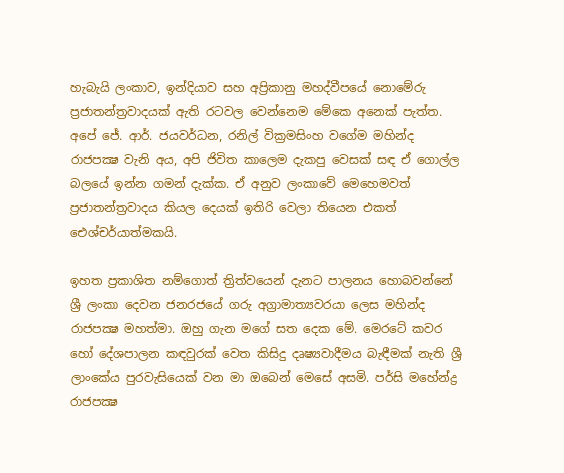හැබැයි ලංකාව, ඉන්දියාව සහ අප්‍රිකානු මහද්වීපයේ නොමේරු ප්‍රජාතන්ත්‍රවාදයක් ඇති රටවල වෙන්නෙම මේකෙ අනෙක් පැත්ත. අපේ ජේ. ආර්. ජයවර්ධන, රනිල් වික්‍රමසිංහ වගේම මහින්ද රාජපක්‍ෂ වැනි අය, අපි ජිවිත කාලෙම දැකපු වෙසක් සඳ ඒ ගොල්ල බලයේ ඉන්න ගමන් දැක්ක. ඒ අනුව ලංකාවේ මෙහෙමවත් ප්‍රජාතන්ත්‍රවාදය කියල දෙයක් ඉතිරි වෙලා තියෙන එකත් ඓශ්චර්යාත්මකයි.

ඉහත ප්‍රකාශිත නම්ගොත් ත්‍රිත්වයෙන් දැනට පාලනය හොබවන්නේ ශ්‍රී ලංකා දෙවන ජනරජයේ ගරු අග්‍රාමාත්‍යවරයා ලෙස මහින්ද රාජපක්‍ෂ මහත්මා. ඔහු ගැන මගේ සත දෙක මේ. මෙරටේ කවර හෝ දේශපාලන කඳවුරක් වෙත කිසිදු දෘෂ්‍යවාදීමය බැඳීමක් නැති ශ්‍රී ලාංකේය පුරවැසියෙක් වන මා ඔබෙන් මෙසේ අසමි. පර්සි මහේන්ද්‍ර රාජපක්‍ෂ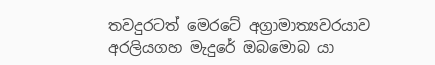තවදුරටත් මෙරටේ අග්‍රාමාත්‍යවරයාව අරලියගහ මැදුරේ ඔබමොබ යා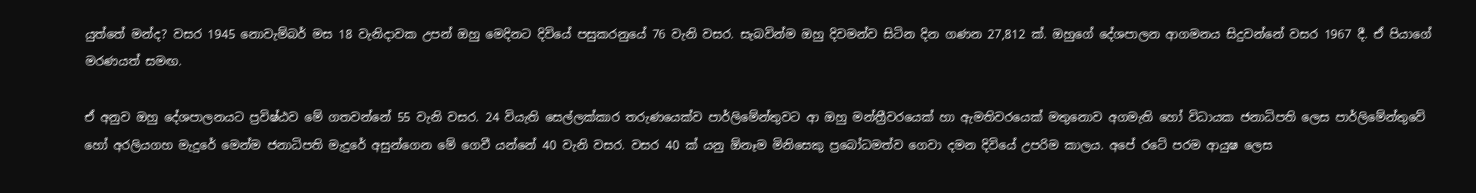යුත්තේ මන්ද? වසර 1945 නොවැම්බර් මස 18 වැනිදාවක උපන් ඔහු මෙදිනට දිවියේ පසුකරනුයේ 76 වැනි වසර. සැබවින්ම ඔහු දිවමන්ව සිටින දින ගණන 27,812 ක්. ඔහුගේ දේශපාලන ආගමනය සිදුවන්නේ වසර 1967 දී. ඒ පියාගේ මරණයත් සමඟ.

ඒ අනුව ඔහු දේශපාලනයට ප්‍රවිෂ්ඨව මේ ගතවන්නේ 55 වැනි වසර. 24 වියැති සෙල්ලක්කාර තරුණයෙක්ව පාර්ලිමේන්තුවට ආ ඔහු මන්ත්‍රීවරයෙක් හා ඇමතිවරයෙක් මතුනොව අගමැති හෝ විධායක ජනාධිපති ලෙස පාර්ලිමේන්තුවේ හෝ අරලියගහ මැදුරේ මෙන්ම ජනාධිපති මැදුරේ අසුන්ගෙන මේ ගෙවී යන්නේ 40 වැනි වසර. වසර 40 ක් යනු ඕනෑම මිනිසෙකු ප්‍රබෝධමත්ව ගෙවා දමන දිවියේ උපරිම කාලය. අපේ රටේ පරම ආයුෂ ලෙස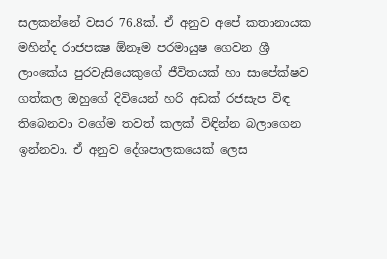සලකන්නේ වසර 76.8ක්. ඒ අනුව අපේ කතානායක මහින්ද රාජපක්‍ෂ ඕනෑම පරමායුෂ ගෙවන ශ්‍රී ලාංකේය පුරවැසියෙකුගේ ජීවිතයක් හා සාපේක්ෂව ගත්කල ඔහුගේ දිවියෙන් හරි අඩක් රජසැප විඳ තිබෙනවා වගේම තවත් කලක් විඳින්න බලාගෙන ඉන්නවා. ඒ අනුව දේශපාලකයෙක් ලෙස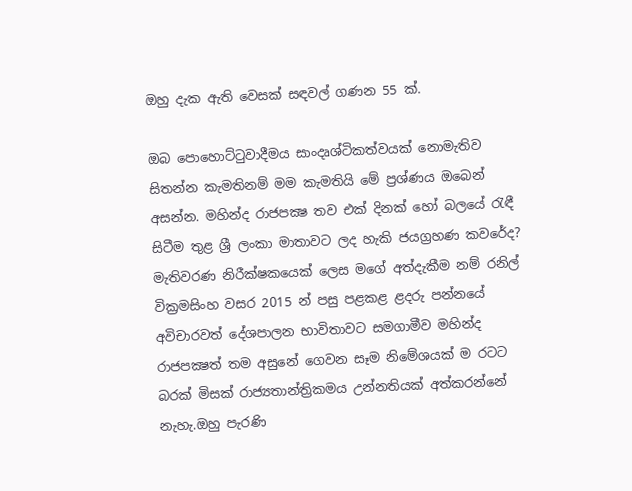ඔහු දැක ඇති වෙසක් සඳවල් ගණන 55 ක්.

ඔබ පොහොට්ටුවාදීමය සාංදෘශ්ටිකත්වයක් නොමැතිව සිතන්න කැමතිනම් මම කැමතියි මේ ප්‍රශ්ණය ඔබෙන් අසන්න. මහින්ද රාජපක්‍ෂ තව එක් දිනක් හෝ බලයේ රැඳී සිටීම තුළ ශ්‍රී ලංකා මාතාවට ලද හැකි ජයග්‍රහණ කවරේද? මැතිවරණ නිරීක්ෂකයෙක් ලෙස මගේ අත්දැකීම නම් රනිල් වික්‍රමසිංහ වසර 2015 න් පසු පළකළ ළදරු පන්නයේ අවිචාරවත් දේශපාලන භාවිතාවට සමගාමීව මහින්ද රාජපක්‍ෂත් තම අසුනේ ගෙවන සෑම නිමේශයක් ම රටට බරක් මිසක් රාජ්‍යතාන්ත්‍රිකමය උන්නතියක් අත්කරන්නේ නැහැ.ඔහු පැරණි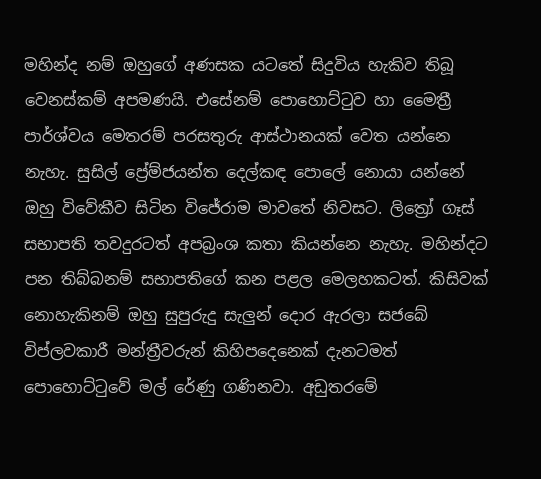මහින්ද නම් ඔහුගේ අණසක යටතේ සිදුවිය හැකිව තිබූ වෙනස්කම් අපමණයි. එසේනම් පොහොට්ටුව හා මෛත්‍රී පාර්ශ්වය මෙතරම් පරසතුරු ආස්ථානයක් වෙත යන්නෙ නැහැ. සුසිල් ප්‍රේම්ජයන්ත දෙල්කඳ පොලේ නොයා යන්නේ ඔහු විවේකීව සිටින විජේරාම මාවතේ නිවසට. ලිත්‍රෝ ගෑස් සභාපති තවදුරටත් අපබ්‍රංශ කතා කියන්නෙ නැහැ. මහින්දට පන තිබ්බනම් සභාපතිගේ කන පළල මෙලහකටත්. කිසිවක් නොහැකිනම් ඔහු සුපුරුදු සැලුන් දොර ඇරලා සජබේ විප්ලවකාරී මන්ත්‍රීවරුන් කිහිපදෙනෙක් දැනටමත් පොහොට්ටුවේ මල් රේණු ගණිනවා. අඩුතරමේ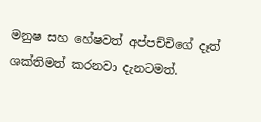මනුෂ සහ හේෂවත් අප්පච්චිගේ දෑත් ශක්තිමත් කරනවා දැනටමත්.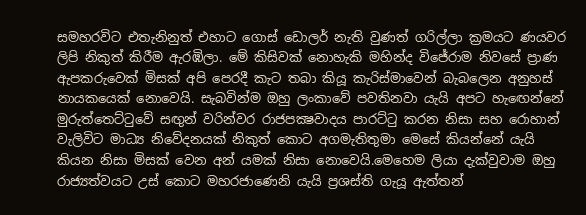සමහරවිට එතැනිනුත් එහාට ගොස් ඩොලර් නැති වුණත් ගරිල්ලා ක්‍රමයට ණයවර ලිපි නිකුත් කිරීම ඇරඹිලා. මේ කිසිවක් නොහැකි මහින්ද විජේරාම නිවසේ ප්‍රාණ ඇපකරුවෙක් මිසක් අපි පෙරදී කැට තබා කියූ කැරිස්මාවෙන් බැබලෙන අනුහස් නායකයෙක් නොවෙයි. සැබවින්ම ඔහු ලංකාවේ පවතිනවා යැයි අපට හැඟෙන්නේ මුරුත්තෙට්ටුවේ සඟුන් වරින්වර රාජපක්‍ෂවාදය පාරට්ටු කරන නිසා සහ රොහාන් වැලිවිට මාධ්‍ය නිවේදනයක් නිකුත් කොට අගමැතිතුමා මෙසේ කියන්නේ යැයි කියන නිසා මිසක් වෙන අන් යමක් නිසා නොවෙයි.මෙහෙම ලියා දැක්වුවාම ඔහු රාජ්‍යත්වයට උස් කොට මහරජාණෙනි යැයි ප්‍රශස්ති ගැයූ ඇත්තන්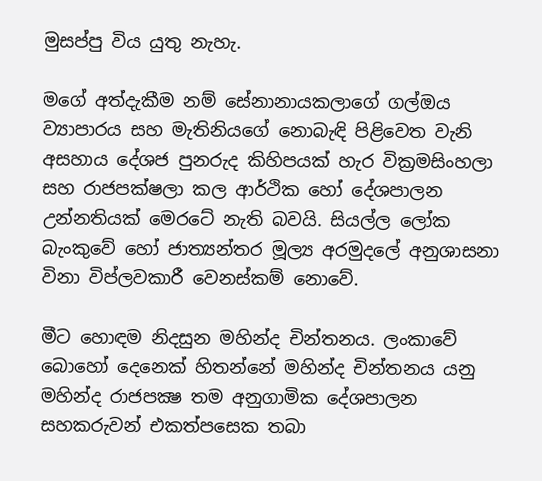මුසප්පු විය යුතු නැහැ.

මගේ අත්දැකීම නම් සේනානායකලාගේ ගල්ඔය ව්‍යාපාරය සහ මැතිනියගේ නොබැඳි පිළිවෙත වැනි අසහාය දේශජ පුනරුද කිහිපයක් හැර වික්‍රමසිංහලා සහ රාජපක්ෂලා කල ආර්ථික හෝ දේශපාලන උන්නතියක් මෙරටේ නැති බවයි. සියල්ල ලෝක බැංකුවේ හෝ ජාත්‍යන්තර මූල්‍ය අරමුදලේ අනුශාසනා විනා විප්ලවකාරී වෙනස්කම් නොවේ.

මීට හොඳම නිදසුන මහින්ද චින්තනය. ලංකාවේ බොහෝ දෙනෙක් හිතන්නේ මහින්ද චින්තනය යනු මහින්ද රාජපක්‍ෂ තම අනුගාමික දේශපාලන සහකරුවන් එකත්පසෙක තබා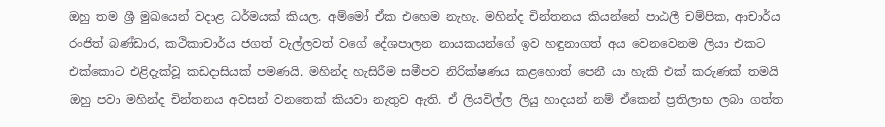ඔහු තම ශ්‍රී මුඛයෙන් වදාළ ධර්මයක් කියල. අම්මෝ ඒක එහෙම නැහැ. මහින්ද චින්තනය කියන්නේ පාඨලී චම්පික, ආචාර්ය රංජිත් බණ්ඩාර, කථිකාචාර්ය ජගත් වැල්ලවත් වගේ දේශපාලන නායකයන්ගේ ඉව හඳුනාගත් අය වෙනවෙනම ලියා එකට එක්කොට එළිදැක්වූ කඩදාසියක් පමණයි. මහින්ද හැසිරීම සමීපව නිරික්ෂණය කළහොත් පෙනී යා හැකි එක් කරුණක් තමයි ඔහු පවා මහින්ද චින්තනය අවසන් වනතෙක් කියවා නැතුව ඇති. ඒ ලියවිල්ල ලියු හාදයන් නම් ඒකෙන් ප්‍රතිලාභ ලබා ගත්ත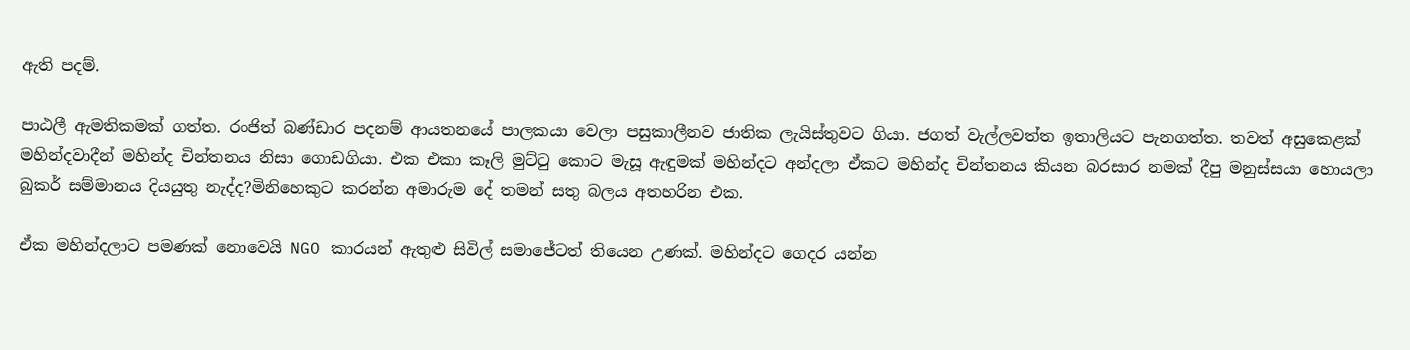ඇති පදම්.

පාඨලී ඇමතිකමක් ගත්ත. රංජිත් බණ්ඩාර පදනම් ආයතනයේ පාලකයා වෙලා පසුකාලීනව ජාතික ලැයිස්තුවට ගියා. ජගත් වැල්ලවත්ත ඉතාලියට පැනගත්ත. තවත් අසුකෙළක් මහින්දවාදීන් මහින්ද චින්තනය නිසා ගොඩගියා. එක එකා කෑලි මුට්ටු කොට මැසූ ඇඳුමක් මහින්දට අන්දලා ඒකට මහින්ද චින්තනය කියන බරසාර නමක් දීපු මනුස්සයා හොයලා බුකර් සම්මානය දියයුතු නැද්ද?මිනිහෙකුට කරන්න අමාරුම දේ තමන් සතු බලය අතහරින එක.

ඒක මහින්දලාට පමණක් නොවෙයි NGO කාරයන් ඇතුළු සිවිල් සමාජේටත් තියෙන උණක්. මහින්දට ගෙදර යන්න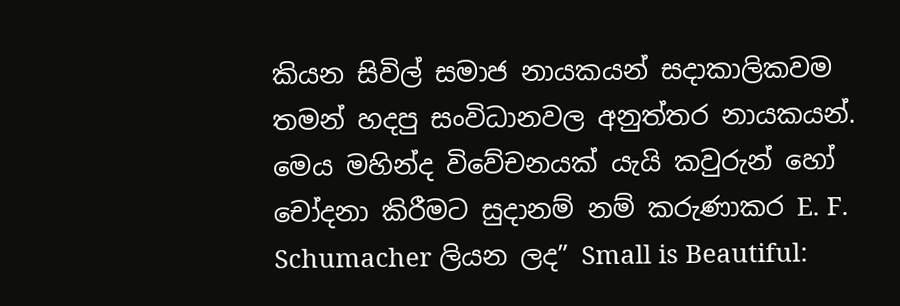කියන සිවිල් සමාජ නායකයන් සදාකාලිකවම තමන් හදපු සංවිධානවල අනුත්තර නායකයන්. මෙය මහින්ද විවේචනයක් යැයි කවුරුන් හෝ චෝදනා කිරීමට සුදානම් නම් කරුණාකර E. F. Schumacher ලියන ලද” Small is Beautiful: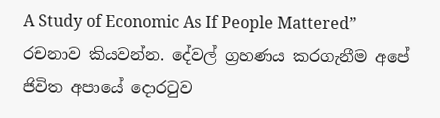A Study of Economic As If People Mattered” රචනාව කියවන්න. දේවල් ග්‍රහණය කරගැනීම අපේ ජිවිත අපායේ දොරටුව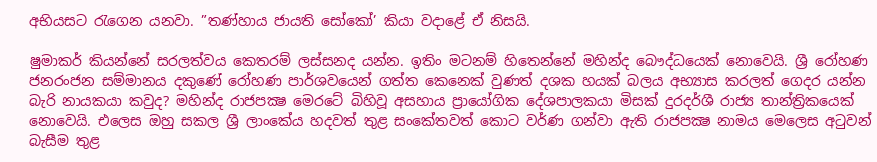අභියසට රැගෙන යනවා. ”තණ්හාය ජායති සෝකෝ’ කියා වදාළේ ඒ නිසයි.

ෂුමාකර් කියන්නේ සරලත්වය කෙතරම් ලස්සනද යන්න. ඉතිං මටනම් හිතෙන්නේ මහින්ද බෞද්ධයෙක් නොවෙයි. ශ්‍රී රෝහණ ජනරංජන සම්මානය දකුණේ රෝහණ පාර්ශවයෙන් ගත්ත කෙනෙක් වුණත් දශක හයක් බලය අභ්‍යාස කරලත් ගෙදර යන්න බැරි නායකයා කවුද? මහින්ද රාජපක්‍ෂ මෙරටේ බිහිවූ අසහාය ප්‍රායෝගික දේශපාලකයා මිසක් දුරදර්ශී රාජ්‍ය තාන්ත්‍රිකයෙක් නොවෙයි. එලෙස ඔහු සකල ශ්‍රී ලාංකේය හදවත් තුළ සංකේතවත් කොට වර්ණ ගන්වා ඇති රාජපක්‍ෂ නාමය මෙලෙස අටුවන් බැසීම තුළ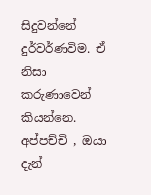සිදුවන්නේ දුර්වර්ණවිම. ඒ නිසා කරුණාවෙන් කියන්නෙ. අප්පච්චි , ඔයා දැන්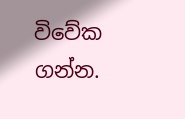විවේක ගන්න.